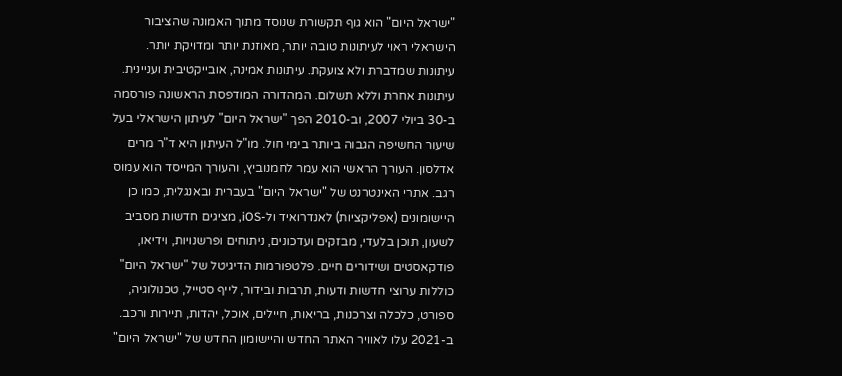"ישראל היום" הוא גוף תקשורת שנוסד מתוך האמונה שהציבור הישראלי ראוי לעיתונות טובה יותר, מאוזנת יותר ומדויקת יותר. עיתונות שמדברת ולא צועקת. עיתונות אמינה, אובייקטיבית ועניינית. עיתונות אחרת וללא תשלום. המהדורה המודפסת הראשונה פורסמה ב-30 ביולי 2007, וב-2010 הפך "ישראל היום" לעיתון הישראלי בעל שיעור החשיפה הגבוה ביותר בימי חול. מו"ל העיתון היא ד"ר מרים אדלסון. העורך הראשי הוא עמר לחמנוביץ, והעורך המייסד הוא עמוס רגב. אתרי האינטרנט של "ישראל היום" בעברית ובאנגלית, כמו כן היישומונים (אפליקציות) לאנדרואיד ול-iOS, מציגים חדשות מסביב לשעון, תוכן בלעדי, מבזקים ועדכונים, ניתוחים ופרשנויות, וידיאו, פודקאסטים ושידורים חיים. פלטפורמות הדיגיטל של "ישראל היום" כוללות ערוצי חדשות ודעות, תרבות ובידור, לייף סטייל, טכנולוגיה, ספורט, כלכלה וצרכנות, בריאות, חיילים, אוכל, יהדות, תיירות ורכב. ב-2021 עלו לאוויר האתר החדש והיישומון החדש של "ישראל היום"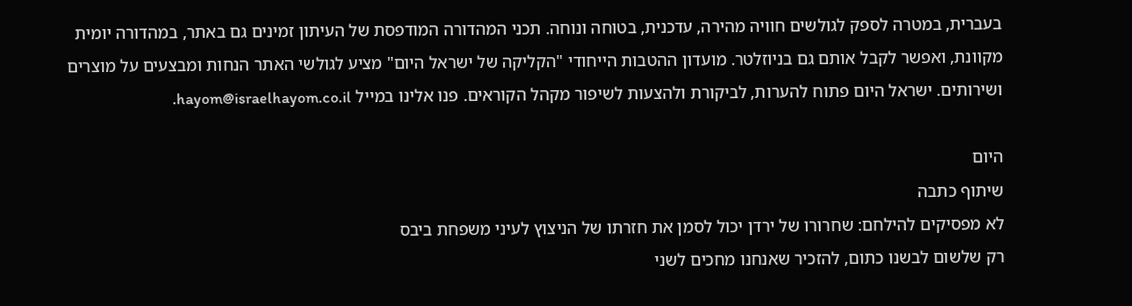בעברית, במטרה לספק לגולשים חוויה מהירה, עדכנית, בטוחה ונוחה. תכני המהדורה המודפסת של העיתון זמינים גם באתר, במהדורה יומית מקוונת, ואפשר לקבל אותם גם בניוזלטר. מועדון ההטבות הייחודי "הקליקה של ישראל היום" מציע לגולשי האתר הנחות ומבצעים על מוצרים ושירותים. ישראל היום פתוח להערות, לביקורת ולהצעות לשיפור מקהל הקוראים. פנו אלינו במייל hayom@israelhayom.co.il.

היום
שיתוף כתבה
לא מפסיקים להילחם: שחרורו של ירדן יכול לסמן את חזרתו של הניצוץ לעיני משפחת ביבס
רק שלשום לבשנו כתום, להזכיר שאנחנו מחכים לשני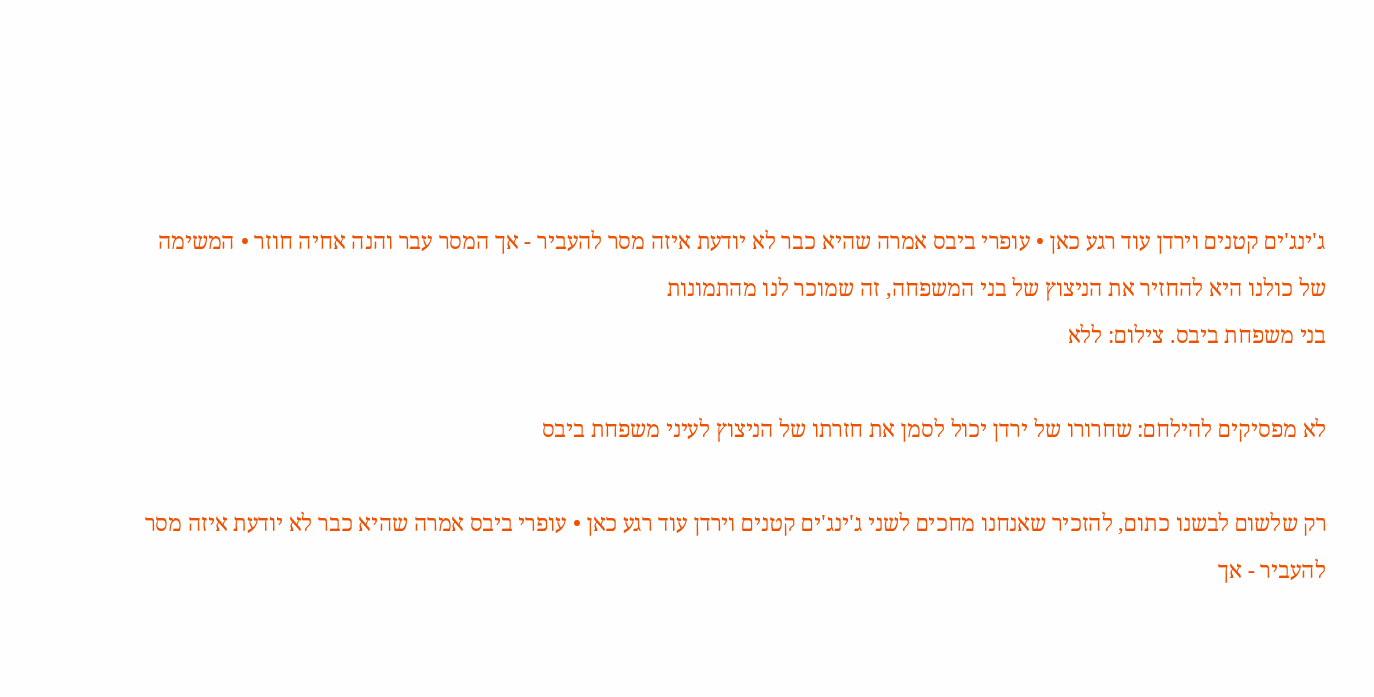ג'ינג'ים קטנים וירדן עוד רגע כאן • עופרי ביבס אמרה שהיא כבר לא יודעת איזה מסר להעביר - אך המסר עבר והנה אחיה חוזר • המשימה של כולנו היא להחזיר את הניצוץ של בני המשפחה, זה שמוכר לנו מהתמונות
בני משפחת ביבס. צילום: ללא

לא מפסיקים להילחם: שחרורו של ירדן יכול לסמן את חזרתו של הניצוץ לעיני משפחת ביבס

רק שלשום לבשנו כתום, להזכיר שאנחנו מחכים לשני ג'ינג'ים קטנים וירדן עוד רגע כאן • עופרי ביבס אמרה שהיא כבר לא יודעת איזה מסר להעביר - אך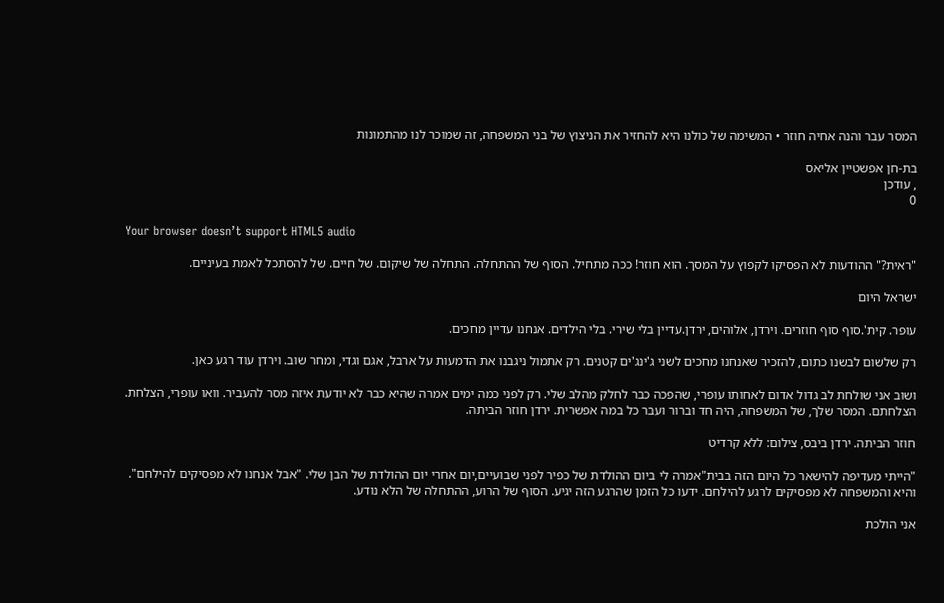המסר עבר והנה אחיה חוזר • המשימה של כולנו היא להחזיר את הניצוץ של בני המשפחה, זה שמוכר לנו מהתמונות

בת-חן אפשטיין אליאס
, עודכן
0

Your browser doesn’t support HTML5 audio

"ראית?" ההודעות לא הפסיקו לקפוץ על המסך. הוא חוזר! ככה מתחיל. הסוף של ההתחלה. התחלה של שיקום. של חיים. של להסתכל לאמת בעיניים.

ישראל היום

עופר. קית'.סוף סוף חוזרים. וירדן, אלוהים, ירדן.עדיין בלי שירי. בלי הילדים. אנחנו עדיין מחכים.

רק שלשום לבשנו כתום, להזכיר שאנחנו מחכים לשני ג'ינג'ים קטנים. רק אתמול ניגבנו את הדמעות על ארבל, אגם וגדי, ומחר שוב. וירדן עוד רגע כאן.

ושוב אני שולחת לב גדול אדום לאחותו עופרי, שהפכה כבר לחלק מהלב שלי. רק לפני כמה ימים אמרה שהיא כבר לא יודעת איזה מסר להעביר. וואו עופרי, הצלחת. הצלחתם. המסר שלך, של המשפחה, היה חד וברור ועבר כל במה אפשרית. ירדן חוזר הביתה.

חוזר הביתה. ירדן ביבס, צילום: ללא קרדיט

"הייתי מעדיפה להישאר כל היום הזה בבית"אמרה לי ביום ההולדת של כפיר לפני שבועיים,יום אחרי יום ההולדת של הבן שלי. "אבל אנחנו לא מפסיקים להילחם". והיא והמשפחה לא מפסיקים לרגע להילחם. ידעו כל הזמן שהרגע הזה יגיע. הסוף של הרוע, ההתחלה של הלא נודע.

אני הולכת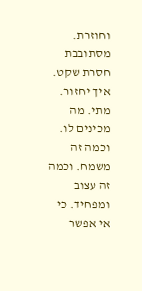וחוזרת. מסתובבת חסרת שקט. איך יחזור. מתי. מה מכינים לו. וכמה זה משמח. וכמה זה עצוב ומפחיד. כי אי אפשר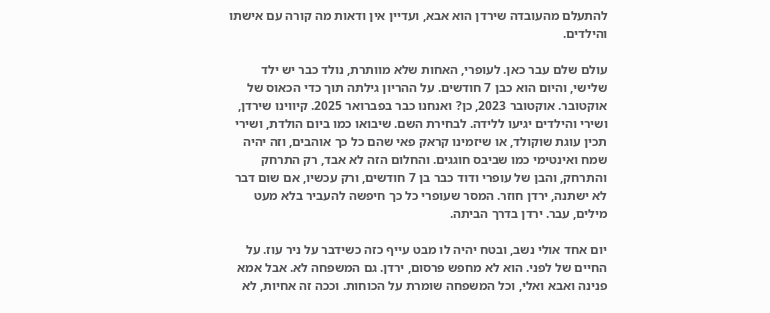להתעלם מהעובדה שירדן הוא אבא, ועדיין אין ודאות מה קורה עם אישתו והילדים.

עולם שלם עבר כאן. לעופרי, האחות שלא מוותרת, נולד כבר יש ילד שלישי, והיום הוא כבן 7 חודשים. על ההריון גילתה תוך כדי הכאוס של אוקטובר. אוקטובר 2023, כן? ואנחנו כבר בפברואר 2025. קיווינו שירדן, ושירי והילדים יגיעו ללידה. לבחירת השם. שיבואו כמו ביום הולדת, ושירי תכין עוגת שוקולד, או שיזמינו קראק פאי שהם כל כך אוהבים, וזה יהיה שמח ואינטימי כמו שביבס חוגגים. והחלום הזה לא אבד, רק התרחק והתרחק, והבן של עופרי ודוד כבר בן 7 חודשים, ורק עכשיו, אם שום דבר לא ישתנה, ירדן חוזר. המסר שעופרי כל כך חיפשה להעביר בלא מעט מילים, עבר. ירדן בדרך הביתה.

יום אחד אולי נשב, ובטח יהיה לו מבט עייף כזה כשידבר על ניר עוז. על החיים של לפני. הוא לא מחפש פרסום, ירדן. גם המשפחה לא. אבל אמא פנינה ואבא ואלי, וכל המשפחה שומרת על הכוחות. וככה זה אחיות, לא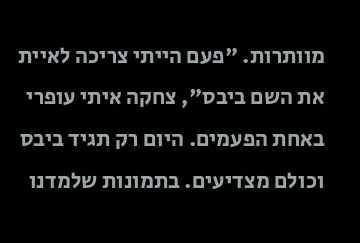מוותרות. "פעם הייתי צריכה לאיית את השם ביבס", צחקה איתי עופרי באחת הפעמים. היום רק תגיד ביבס וכולם מצדיעים. בתמונות שלמדנו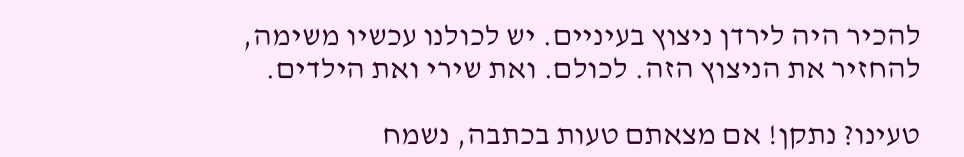להכיר היה לירדן ניצוץ בעיניים. יש לכולנו עכשיו משימה, להחזיר את הניצוץ הזה. לכולם. ואת שירי ואת הילדים.

טעינו? נתקן! אם מצאתם טעות בכתבה, נשמח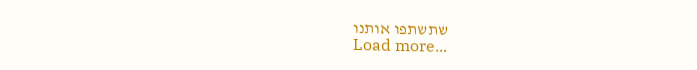שתשתפו אותנו
Load more...